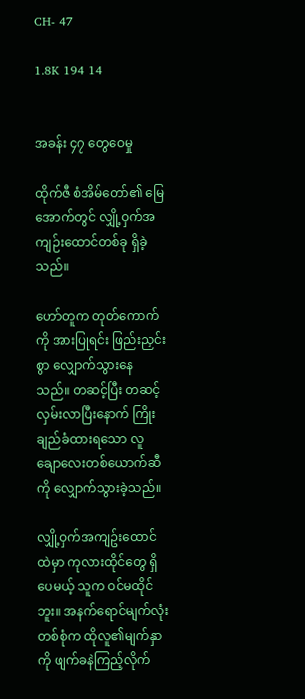CH- 47

1.8K 194 14


အခန်း ၄၇ တွေဝေမှု

ထိုက်ဇီ စံအိမ်တော်၏ မြေအောက်တွင် လျှို့ဝှက်အကျဉ်းထောင်တစ်ခု ရှိခဲ့သည်။

ဟော်တူက တုတ်ကောက်ကို အားပြုရင်း ဖြည်းညှင်းစွာ လျှောက်သွားနေသည်။ တဆင့်ပြီး တဆင့် လှမ်းလာပြီးနောက် ကြိုးချည်ခံထားရသော လူချောလေးတစ်ယောက်ဆီကို လျှောက်သွားခဲ့သည်။

လျှို့ဝှက်အကျဥ်းထောင်ထဲမှာ ကုလားထိုင်တွေ ရှိပေမယ့် သူက ဝင်မထိုင်ဘူး။ အနက်ရောင်မျက်လုံးတစ်စုံက ထိုလူ၏မျက်နှာကို ဖျက်ခနဲကြည့်လိုက်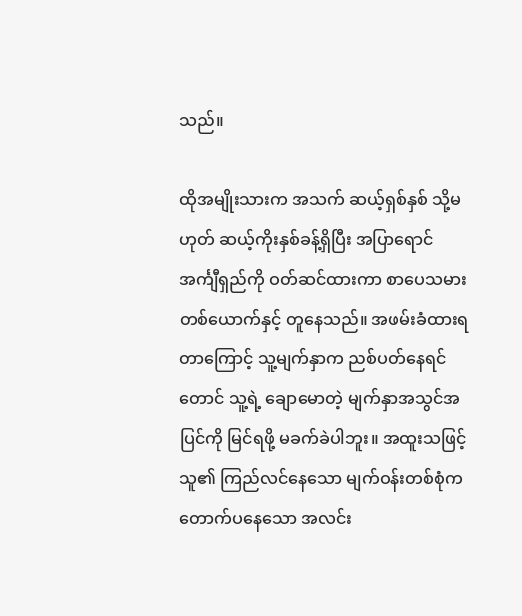သည်။

ထိုအမျိုးသားက အသက် ဆယ့်ရှစ်နှစ် သို့မဟုတ် ဆယ့်ကိုးနှစ်ခန့်ရှိပြီး အပြာရောင် အင်္ကျီရှည်ကို ဝတ်ဆင်ထားကာ စာပေသမားတစ်ယောက်နှင့် တူနေသည်။ အဖမ်းခံထားရတာကြောင့် သူ့မျက်နှာက ညစ်ပတ်နေရင်တောင် သူ့ရဲ့ ချောမောတဲ့ မျက်နှာအသွင်အပြင်ကို မြင်ရဖို့ မခက်ခဲပါဘူး။ အထူးသဖြင့် သူ၏ ကြည်လင်နေသော မျက်ဝန်းတစ်စုံက တောက်ပနေသော အလင်း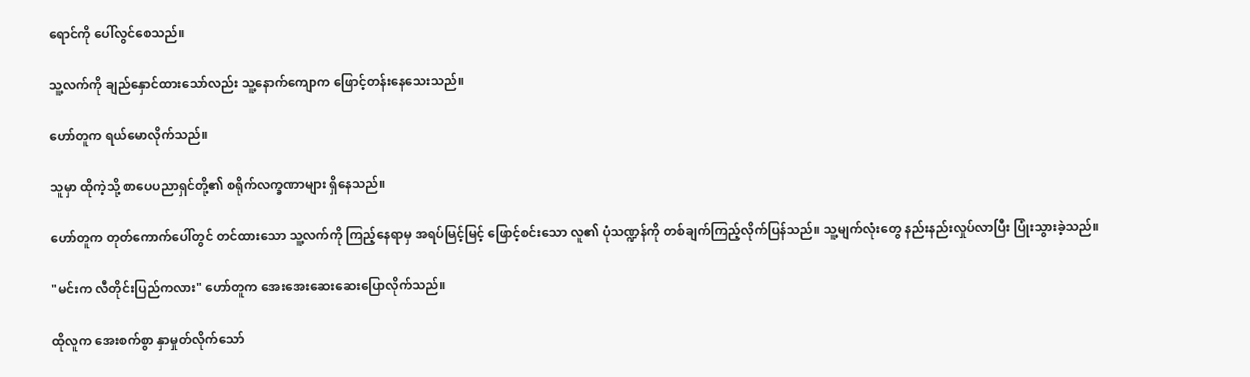ရောင်ကို ပေါ်လွင်စေသည်။

သူ့လက်ကို ချည်နှောင်ထားသော်လည်း သူ့နောက်ကျောက ဖြောင့်တန်းနေသေးသည်။

ဟော်တူက ရယ်မောလိုက်သည်။

သူမှာ ထိုကဲ့သို့ စာပေပညာရှင်တို့၏ စရိုက်လက္ခဏာများ ရှိနေသည်။

ဟော်တူက တုတ်ကောက်ပေါ်တွင် တင်ထားသော သူ့လက်ကို ကြည့်နေရာမှ အရပ်မြင့်မြင့် ဖြောင့်စင်းသော လူ၏ ပုံသဏ္ဍန်ကို တစ်ချက်ကြည့်လိုက်ပြန်သည်။ သူ့မျက်လုံးတွေ နည်းနည်းလှုပ်လာပြီး ပြုံးသွားခဲ့သည်။

"မင်းက လီတိုင်းပြည်ကလား" ဟော်တူက အေးအေးဆေးဆေးပြောလိုက်သည်။

ထိုလူက အေးစက်စွာ နှာမှုတ်လိုက်သော်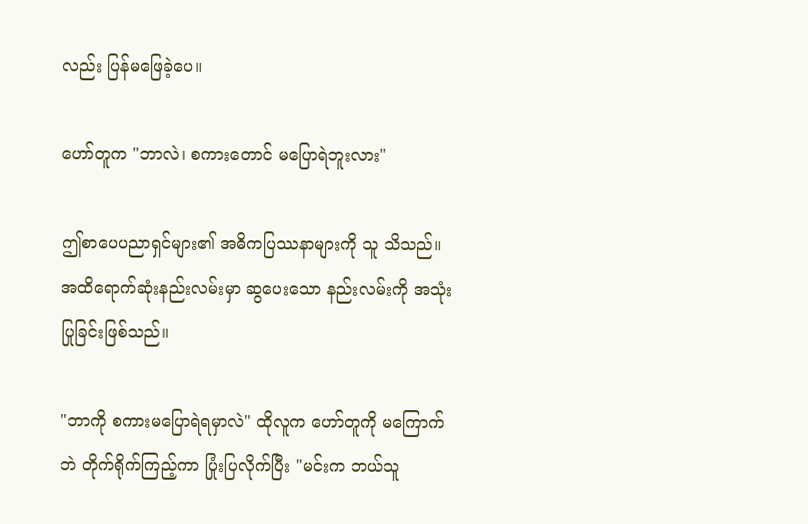လည်း ပြန်မဖြေခဲ့ပေ။

ဟော်တူက "ဘာလဲ၊ စကားတောင် မပြောရဲဘူးလား"

ဤစာပေပညာရှင်များ၏ အဓိကပြဿနာများကို သူ သိသည်။ အထိရောက်ဆုံးနည်းလမ်းမှာ ဆွပေးသော နည်းလမ်းကို အသုံးပြုခြင်းဖြစ်သည်။

"ဘာကို စကားမပြောရဲရမှာလဲ" ထိုလူက ဟော်တူကို မကြောက်ဘဲ တိုက်ရိုက်ကြည့်ကာ ပြုံးပြလိုက်ပြီး "မင်းက ဘယ်သူ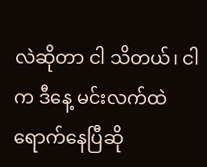လဲဆိုတာ ငါ သိတယ်၊ ငါက ဒီနေ့ မင်းလက်ထဲ ရောက်နေပြီဆို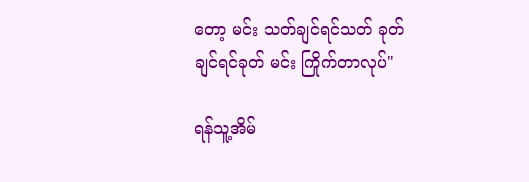တော့ မင်း သတ်ချင်ရင်သတ် ခုတ်ချင်ရင်ခုတ် မင်း ကြိုက်တာလုပ်"

ရန်သူ့အိမ်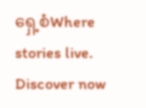ရှေ့စံWhere stories live. Discover now